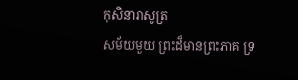កុសិនារាសូត្រ
សម័យមួយ ព្រះដ៏មានព្រះភាគ ទ្រ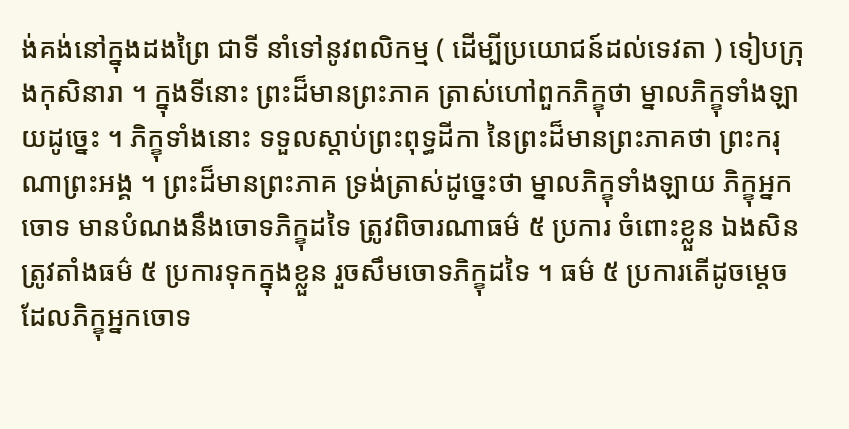ង់គង់នៅក្នុងដងព្រៃ ជាទី នាំទៅនូវពលិកម្ម ( ដើម្បីប្រយោជន៍ដល់ទេវតា ) ទៀបក្រុងកុសិនារា ។ ក្នុងទីនោះ ព្រះដ៏មានព្រះភាគ ត្រាស់ហៅពួកភិក្ខុថា ម្នាលភិក្ខុទាំងឡាយដូច្នេះ ។ ភិក្ខុទាំងនោះ ទទួលស្តាប់ព្រះពុទ្ធដីកា នៃព្រះដ៏មានព្រះភាគថា ព្រះករុណាព្រះអង្គ ។ ព្រះដ៏មានព្រះភាគ ទ្រង់ត្រាស់ដូច្នេះថា ម្នាលភិក្ខុទាំងឡាយ ភិក្ខុអ្នកចោទ មានបំណងនឹងចោទភិក្ខុដទៃ ត្រូវពិចារណាធម៌ ៥ ប្រការ ចំពោះខ្លួន ឯងសិន ត្រូវតាំងធម៌ ៥ ប្រការទុកក្នុងខ្លួន រួចសឹមចោទភិក្ខុដទៃ ។ ធម៌ ៥ ប្រការតើដូចម្តេច ដែលភិក្ខុអ្នកចោទ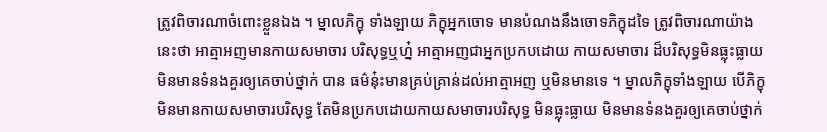ត្រូវពិចារណាចំពោះខ្លួនឯង ។ ម្នាលភិក្ខុ ទាំងឡាយ ភិក្ខុអ្នកចោទ មានបំណងនឹងចោទភិក្ខុដទៃ ត្រូវពិចារណាយ៉ាង នេះថា អាត្មាអញមានកាយសមាចារ បរិសុទ្ធឬហ្ន៎ អាត្មាអញជាអ្នកប្រកបដោយ កាយសមាចារ ដ៏បរិសុទ្ធមិនធ្លុះធ្លាយ មិនមានទំនងគួរឲ្យគេចាប់ថ្នាក់ បាន ធម៌នុ៎ះមានគ្រប់គ្រាន់ដល់អាត្មាអញ ឬមិនមានទេ ។ ម្នាលភិក្ខុទាំងឡាយ បើភិក្ខុមិនមានកាយសមាចារបរិសុទ្ធ តែមិនប្រកបដោយកាយសមាចារបរិសុទ្ធ មិនធ្លុះធ្លាយ មិនមានទំនងគួរឲ្យគេចាប់ថ្នាក់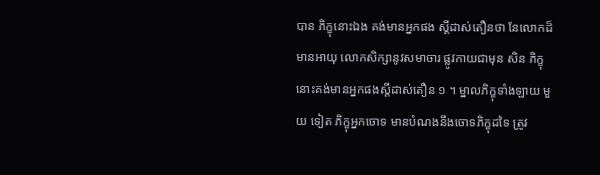បាន ភិក្ខុនោះឯង គង់មានអ្នកផង ស្តីដាស់តឿនថា នែលោកដ៏មានអាយុ លោកសិក្សានូវសមាចារ ផ្លូវកាយជាមុន សិន ភិក្ខុនោះគង់មានអ្នកផងស្តីដាស់តឿន ១ ។ ម្នាលភិក្ខុទាំងឡាយ មួយ ទៀត ភិក្ខុអ្នកចោទ មានបំណងនឹងចោទភិក្ខុដទៃ ត្រូវ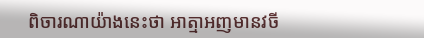ពិចារណាយ៉ាងនេះថា អាត្មាអញមានវចី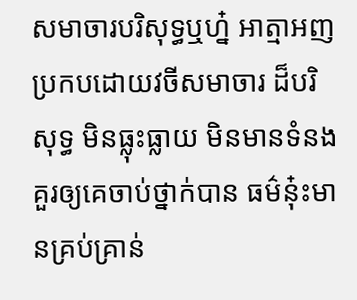សមាចារបរិសុទ្ធឬហ្ន៎ អាត្មាអញប្រកបដោយវចីសមាចារ ដ៏បរិសុទ្ធ មិនធ្លុះធ្លាយ មិនមានទំនងគួរឲ្យគេចាប់ថ្នាក់បាន ធម៌នុ៎ះមានគ្រប់គ្រាន់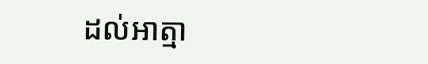ដល់អាត្មា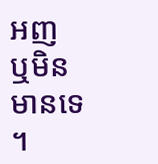អញ ឬមិនមានទេ ។